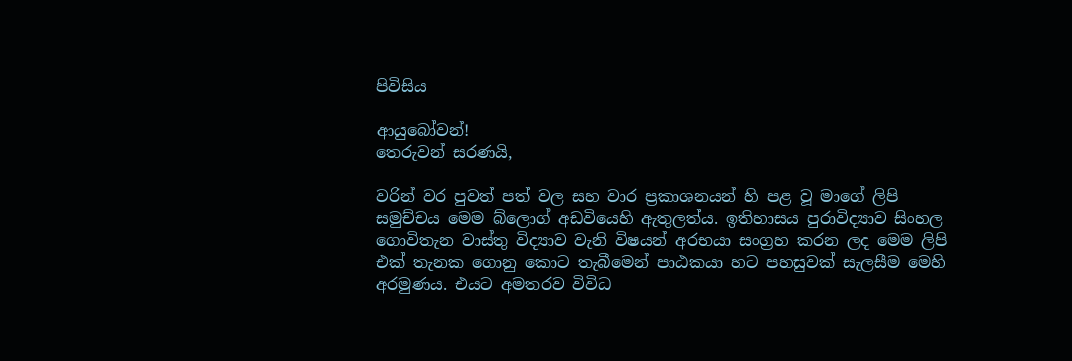පිවිසිය

ආයුබෝවන්!
තෙරුවන් සරණයි,

වරින් වර පුවත් පත් වල සහ වාර ප්‍රකාශනයන් හි පළ වූ මාගේ ලිපි සමුච්චය මෙම බ්ලොග් අඩවියෙහි ඇතුලත්ය. ඉතිහාසය පුරාවිද්‍යාව සිංහල ගොවිතැන වාස්තු විද්‍යාව වැනි විෂයන් අරභයා සංග්‍රහ කරන ලද මෙම ලිපි එක් තැනක ගොනු කොට තැබීමෙන් පාඨකයා හට පහසුවක් සැලසීම මෙහි අරමුණය. එයට අමතරව විවිධ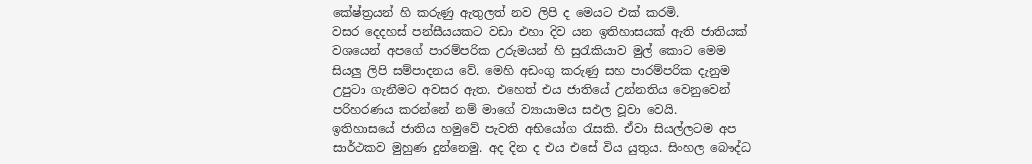කේෂ්ත්‍රයන් හි කරුණු ඇතුලත් නව ලිපි ද මෙයට එක් කරමි.
වසර දෙදහස් පන්සීයයකට වඩා එහා දිව යන ඉතිහාසයක් ඇති ජාතියක් වශයෙන් අපගේ පාරම්පරික උරුමයන් හි සුරැකියාව මුල් කොට මෙම සියලු ලිපි සම්පාදනය වේ. මෙහි අඩංගු කරුණු සහ පාරම්පරික දැනුම උපුටා ගැනීමට අවසර ඇත. එහෙත් එය ජාතියේ උන්නතිය වෙනුවෙන් පරිහරණය කරන්නේ නම් මාගේ ව්‍යායාමය සඵල වූවා වෙයි.
ඉතිහාසයේ ජාතිය හමුවේ පැවති අභියෝග රැසකි. ඒවා සියල්ලටම අප සාර්ථකව මුහුණ දුන්නෙමු. අද දින ද එය එසේ විය යුතුය. සිංහල බෞද්ධ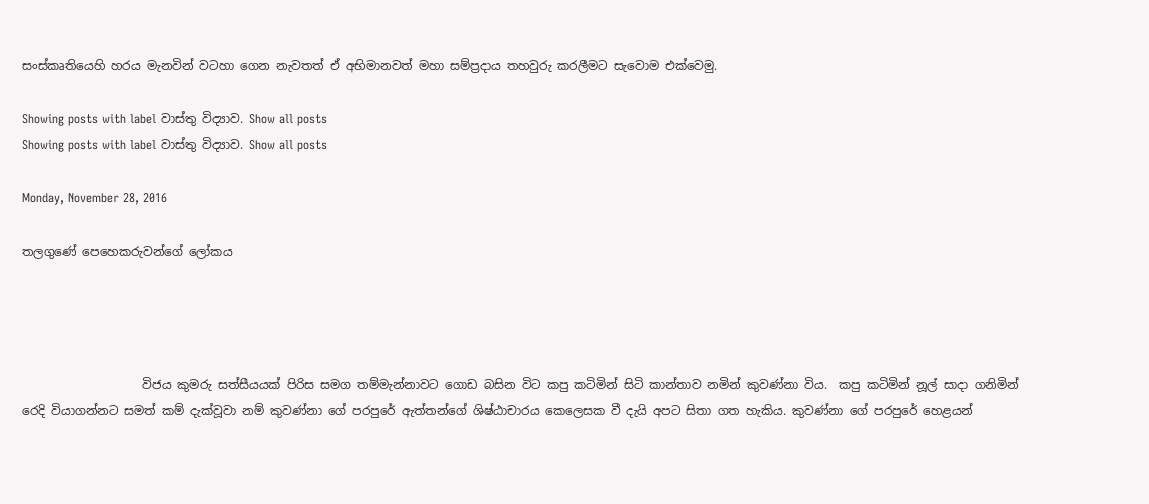සංස්කෘතියෙහි හරය මැනවින් වටහා ගෙන නැවතත් ඒ අභිමානවත් මහා සම්ප්‍රදාය තහවුරු කරලීමට සැවොම ‍එක්වෙමු.

Showing posts with label වාස්තු විද්‍යාව. Show all posts
Showing posts with label වාස්තු විද්‍යාව. Show all posts

Monday, November 28, 2016

තලගුණේ පෙහෙකරුවන්ගේ ලෝකය




                    විජය කුමරු සත්සීයයක් පිරිස සමග තම්මැන්නාවට ගොඩ බසින විට කපු කටිමින් සිටි කාන්තාව නමින් කුවණ්නා විය.  කපු කටිමින් නූල් සාදා ගනිමින් රෙදි වියාගන්නට සමත් කම් දැක්වූවා නම් කුවණ්නා ගේ පරපුරේ ඇත්තන්ගේ ශිෂ්ඨාචාරය කෙලෙසක වී දැයි අපට සිතා ගත හැකිය. කුවණ්නා ගේ පරපුරේ හෙළයන්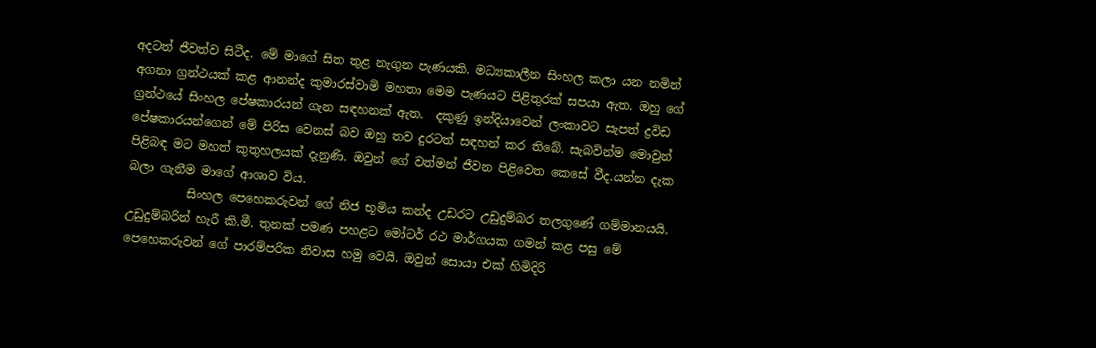අදටත් ජීවත්ව සිටීද. මේ මාගේ සිත තුළ නැගුන පැණයකි. මධ්‍යකාලීන සිංහල කලා යන නමින් අගනා ග්‍රන්ථයක් කළ ආනන්ද කුමාරස්වාමි මහතා මෙම පැණයට පිළිතුරක් සපයා ඇත. ඔහු ගේ ග්‍රන්ථයේ සිංහල පේෂකාරයන් ගැන සඳහනක් ඇත.  දකුණු ඉන්දියාවෙන් ලංකාවට සැපත් ද්‍රවිඩ පේෂකාරයන්ගෙන් මේ පිරිස වෙනස් බව ඔහු තව දුරටත් සඳහන් කර තිබේ. සැබවින්ම මොවුන් පිළිබඳ මට මහත් කුතුහලයක් දැනුණි. ඔවුන් ගේ වත්මන් ජීවන පිළිවෙත කෙසේ වීද.යන්න දැක බලා ගැනීම මාගේ ආශාව විය.
          සිංහල පෙහෙකරුවන් ගේ නිජ භූමිය කන්ද උඩරට උඩුදුම්බර තලගුණේ ගම්මානයයි. උඩුදුම්බරින් හැරී කි.මී. තුනක් පමණ පහළට මෝටර් රථ මාර්ගයක ගමන් කළ පසු මේ පෙහෙකරුවන් ගේ පාරම්පරික නිවාස හමු වෙයි. ඔවුන් සොයා එක් හිමිදිරි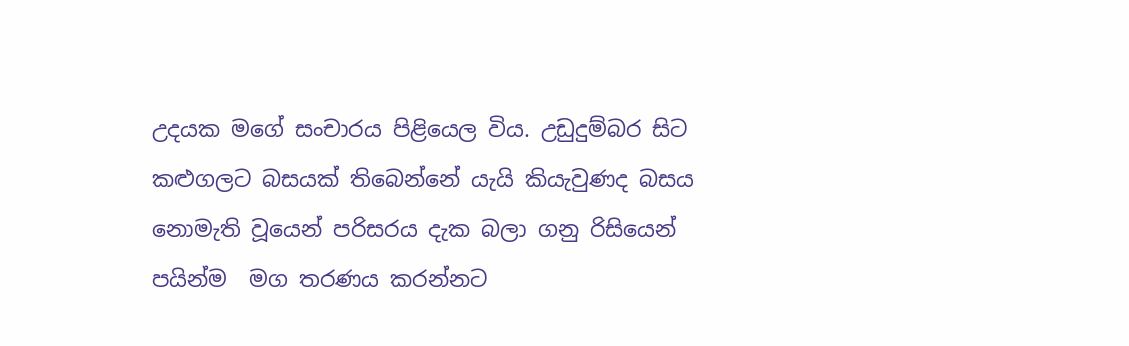උදයක මගේ සංචාරය පිළියෙල විය. උඩුදුම්බර සිට කළුගලට බසයක් තිබෙන්නේ යැයි කියැවුණද බසය නොමැති වූයෙන් පරිසරය දැක බලා ගනු රිසියෙන් පයින්ම  මග තරණය කරන්නට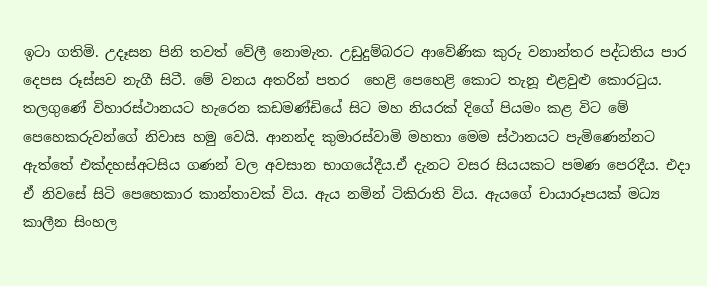ඉටා ගතිමි. උදෑසන පිනි තවත් වේලී නොමැත. උඩුදුම්බරට ආවේණික කුරු වනාන්තර පද්ධතිය පාර දෙපස රූස්සව නැගී සිටී. මේ වනය අතරින් පතර  හෙළි පෙහෙළි කොට තැනූ එළවුළු කොරටුය. තලගුණේ විහාරස්ථානයට හැරෙන කඩමණ්ඩියේ සිට මහ නියරක් දිගේ පියමං කළ විට මේ පෙහෙකරුවන්ගේ නිවාස හමු වෙයි. ආනන්ද කුමාරස්වාමි මහතා මෙම ස්ථානයට පැමිණෙන්නට ඇත්තේ එක්දහස්අටසිය ගණන් වල අවසාන භාගයේදීය.ඒ දැනට වසර සියයකට පමණ පෙරදීය. එදා ඒ නිවසේ සිටි පෙහෙකාර කාන්තාවක් විය. ඇය නමින් ටිකිරාති විය. ඇයගේ චායාරූපයක් මධ්‍ය කාලීන සිංහල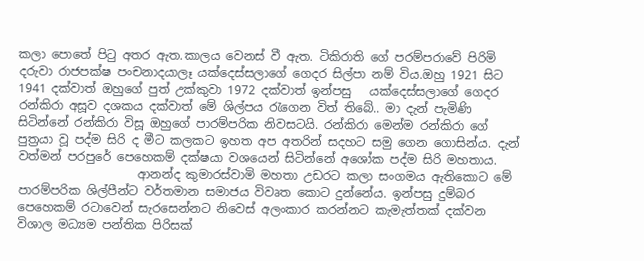කලා පොතේ පිටු අතර ඇත.කාලය වෙනස් වී ඇත. ටිකිරාති ගේ පරම්පරාවේ පිරිමි දරුවා රාජපක්ෂ පංචනාදයාලෑ යක්දෙස්සලාගේ ගෙදර සිල්පා නම් විය.ඔහු 1921 සිට 1941 දක්වාත් ඔහුගේ පුත් උක්කුවා 1972 දක්වාත් ඉන්පසු   යක්දෙස්සලාගේ ගෙදර රන්කිරා අසූව දශකය දක්වාත් මේ ශිල්පය රැගෙන විත් තිබේ.. මා දැන් පැමිණි සිටින්නේ රන්කිරා විසූ ඔහුගේ පාරම්පරික නිවසටයි. රන්කිරා මෙන්ම රන්කිරා ගේ පුත්‍රයා වූ පද්ම සිරි ද මීට කලකට ඉහත අප අතරින් සදහට සමු ගෙන ගොසින්ය. දැන් වත්මන් පරපුරේ පෙහෙකම් දක්ෂයා වශයෙන් සිටින්නේ අශෝක පද්ම සිරි මහතාය.
                    ආනන්ද කුමාරස්වාමි මහතා උඩරට කලා සංගමය ඇතිකොට මේ පාරම්පරික ශිල්පීන්ට වර්තමාන සමාජය විවෘත කොට දුන්නේය. ඉන්පසු දුම්බර පෙහෙකම් රටාවෙන් සැරසෙන්නට නිවෙස් අලංකාර කරන්නට කැමැත්තක් දක්වන විශාල මධ්‍යම පන්තික පිරිසක්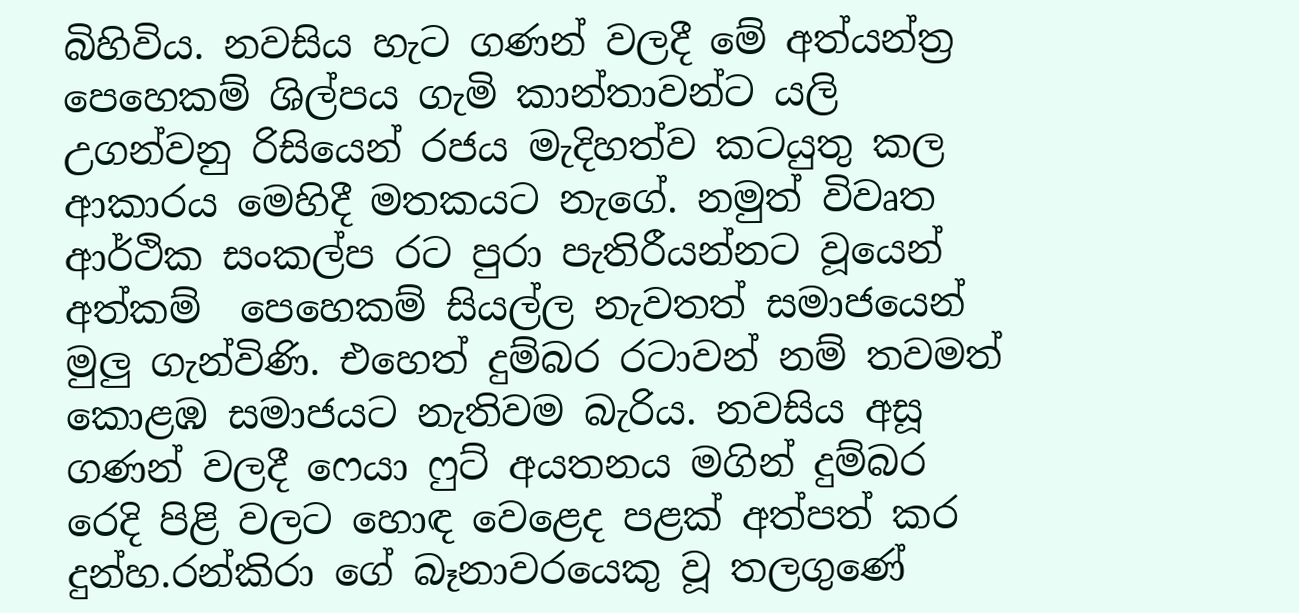බිහිවිය. නවසිය හැට ගණන් වලදී මේ අත්යන්ත්‍ර පෙහෙකම් ශිල්පය ගැමි කාන්තාවන්ට යලි උගන්වනු රිසියෙන් රජය මැදිහත්ව කටයුතු කල ආකාරය මෙහිදී මතකයට නැගේ. නමුත් විවෘත ආර්ථික සංකල්ප රට පුරා පැතිරීයන්නට වූයෙන් අත්කම්  පෙහෙකම් සියල්ල නැවතත් සමාජයෙන් මුලු ගැන්විණි. එහෙත් දුම්බර රටාවන් නම් තවමත් කොළඹ සමාජයට නැතිවම බැරිය. නවසිය අසූ ගණන් වලදී ෆෙයා ෆුට් අයතනය මගින් දුම්බර රෙදි පිළි වලට හොඳ වෙළෙද පළක් අත්පත් කර දුන්හ.රන්කිරා ගේ බෑනාවරයෙකු වූ තලගුණේ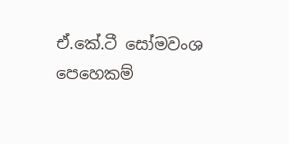ඒ.කේ.ටී සෝමවංශ පෙහෙකම්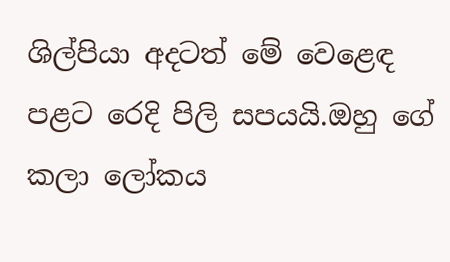ශිල්පියා අදටත් මේ වෙළෙඳ පළට රෙදි පිලි සපයයි.ඔහු ගේ කලා ලෝකය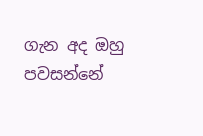ගැන අද ඔහු පවසන්නේ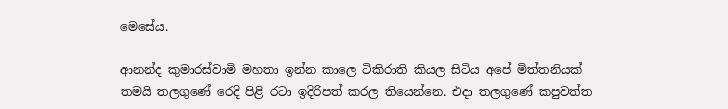මෙසේය.

ආනන්ද කුමාරස්වාමි මහතා ඉන්න කාලෙ ටිකිරාති කියල සිටිය අපේ මිත්තනියක් තමයි තලගුණේ රෙදි පිළි රටා ඉදිරිපත් කරල තියෙන්නෙ. එදා තලගුණේ කපුවත්ත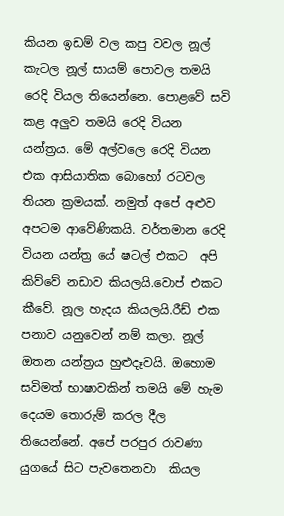කියන ඉඩම් වල කපු වවල නූල් කැටල නූල් සායම් පොවල තමයි රෙදි වියල තියෙන්නෙ. පොළවේ සවි කළ අලුව තමයි රෙදි වියන යන්ත්‍රය. මේ අල්වලෙ රෙදි වියන එක ආසියාතික බොහෝ රටවල තියන ක්‍රමයක්. නමුත් අපේ අළුව අපටම ආවේණිකයි. වර්තමාන රෙදි වියන යන්ත්‍ර යේ ෂටල් එකට  අපි කිව්වේ නඩාව කියලයි.වොප් එකට කීවේ. නූල හැදය කියලයි.රීඩ් එක පනාව යනුවෙන් නම් කලා. නූල් ඔතන යන්ත්‍රය හුළුදෑවයි. ඔහොම සවිමත් භාෂාවකින් තමයි මේ හැම දෙයම තොරුම් කරල දීල තියෙන්නේ. අපේ පරපුර රාවණා යුගයේ සිට පැවතෙනවා  කියල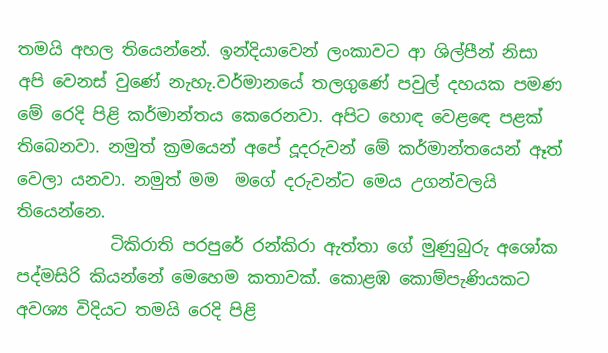තමයි අහල තියෙන්නේ. ඉන්දියාවෙන් ලංකාවට ආ ශිල්පීන් නිසා අපි වෙනස් වුණේ නැහැ.වර්මානයේ තලගුණේ පවුල් දහයක පමණ මේ රෙදි පිළි කර්මාන්තය කෙරෙනවා. අපිට හොඳ වෙළඳෙ පළක් තිබෙනවා. නමුත් ක්‍රමයෙන් අපේ දූදරුවන් මේ කර්මාන්තයෙන් ඈත් වෙලා යනවා. නමුත් මම  මගේ දරුවන්ට මෙය උගන්වලයි තියෙන්නෙ.
           ටිකිරාති පරපුරේ රන්කිරා ඇත්තා ගේ මුණුබුරු අශෝක පද්මසිරි කියන්නේ මෙහෙම කතාවක්. කොළඹ කොම්පැණියකට අවශ්‍ය විදියට තමයි රෙදි පිළි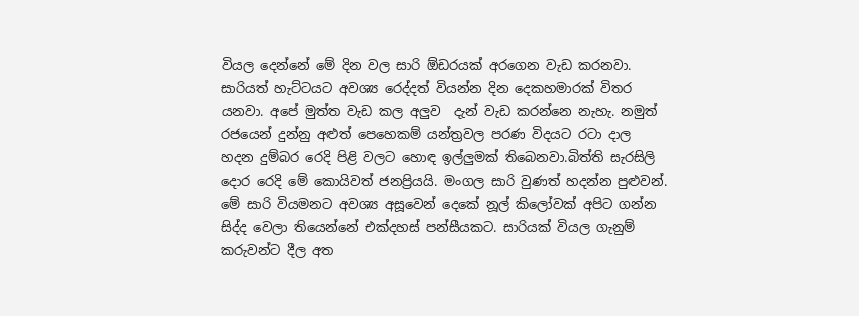වියල දෙන්නේ මේ දින වල සාරි ඕඩරයක් අරගෙන වැඩ කරනවා. සාරියත් හැට්ටයට අවශ්‍ය රෙද්දත් වියන්න දින දෙකහමාරක් විතර යනවා. අපේ මුත්ත වැඩ කල අලුව  දැන් වැඩ කරන්නෙ නැහැ. නමුත් රජයෙන් දුන්නු අළුත් පෙහෙකම් යන්ත්‍රවල පරණ විදයට රටා දාල හදන දුම්බර රෙදි පිළි වලට හොඳ ඉල්ලුමක් තිබෙනවා.බිත්ති සැරසිලි දොර රෙදි මේ කොයිවත් ජනප්‍රියයි. මංගල සාරි වුණත් හදන්න පුළුවන්. මේ සාරි වියමනට අවශ්‍ය අසූවෙන් දෙකේ නූල් කිලෝවක් අපිට ගන්න සිද්ද වෙලා තියෙන්නේ එක්දහස් පන්සීයකට. සාරියක් වියල ගැනුම් කරුවන්ට දීල අත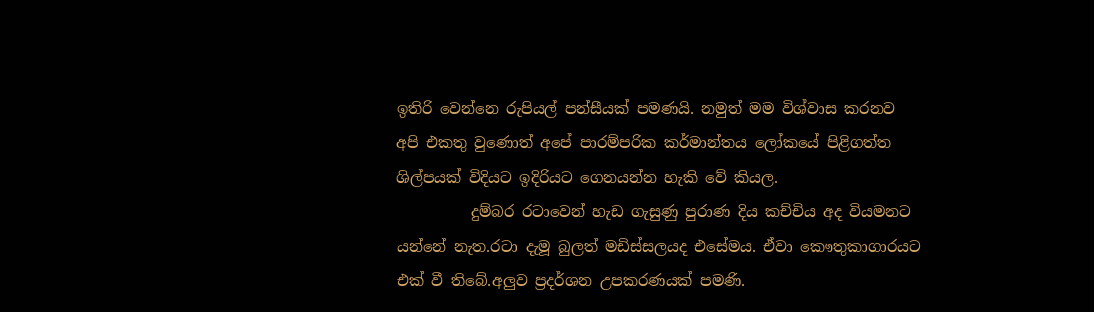ඉතිරි වෙන්නෙ රුපියල් පන්සීයක් පමණයි. නමුත් මම විශ්වාස කරනව අපි එකතු වුණොත් අපේ පාරම්පරික කර්මාන්තය ලෝකයේ පිළිගත්ත ශිල්පයක් විදියට ඉදිරියට ගෙනයන්න හැකි වේ කියල.
          දුම්බර රටාවෙන් හැඩ ගැසුණු පුරාණ දිය කච්චිය අද වියමනට යන්නේ නැත.රටා දැමූ බුලත් මඩිස්සලයද එසේමය. ඒවා කෞතුකාගාරයට එක් වී තිබේ.අලුව ප්‍රදර්ශන උපකරණයක් පමණි.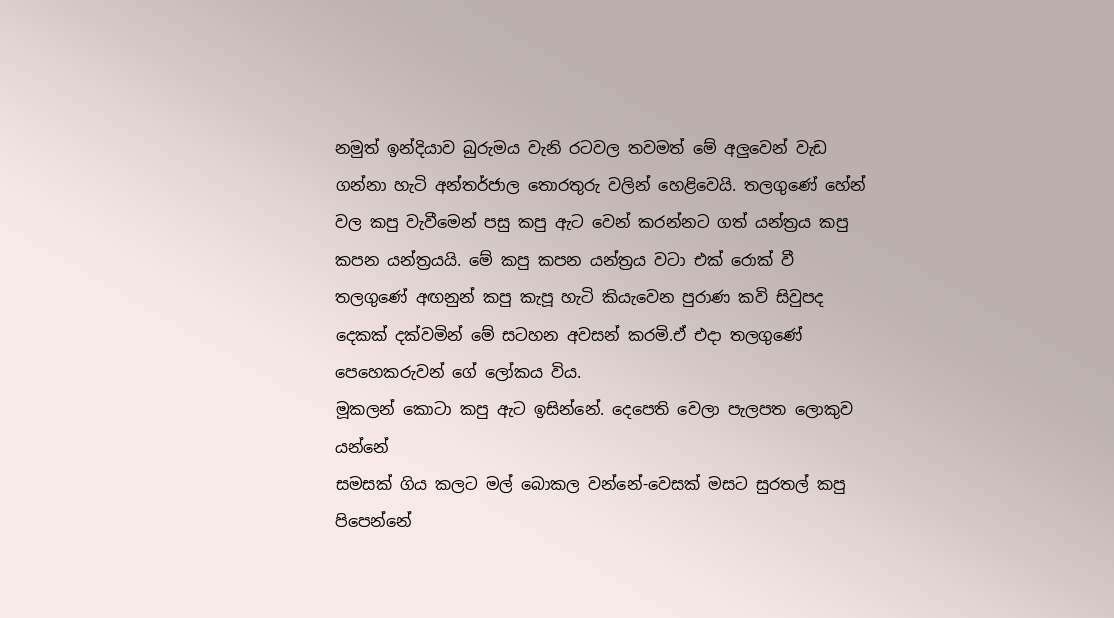නමුත් ඉන්දියාව බුරුමය වැනි රටවල තවමත් මේ අලුවෙන් වැඩ ගන්නා හැටි අන්තර්ජාල තොරතුරු වලින් හෙළිවෙයි. තලගුණේ හේන් වල කපු වැවීමෙන් පසු කපු ඇට වෙන් කරන්නට ගත් යන්ත්‍රය කපු කපන යන්ත්‍රයයි. මේ කපු කපන යන්ත්‍රය වටා එක් රොක් වී තලගුණේ අඟනුන් කපු කැපූ හැටි කියැවෙන පුරාණ කවි සිවුපද දෙකක් දක්වමින් මේ සටහන අවසන් කරමි.ඒ එදා තලගුණේ පෙහෙකරුවන් ගේ ලෝකය විය.
මූකලන් කොටා කපු ඇට ඉසින්නේ. දෙපෙති වෙලා පැලපත ලොකුව යන්නේ
සමසක් ගිය කලට මල් බොකල වන්නේ-වෙසක් මසට සුරතල් කපු පිපෙන්නේ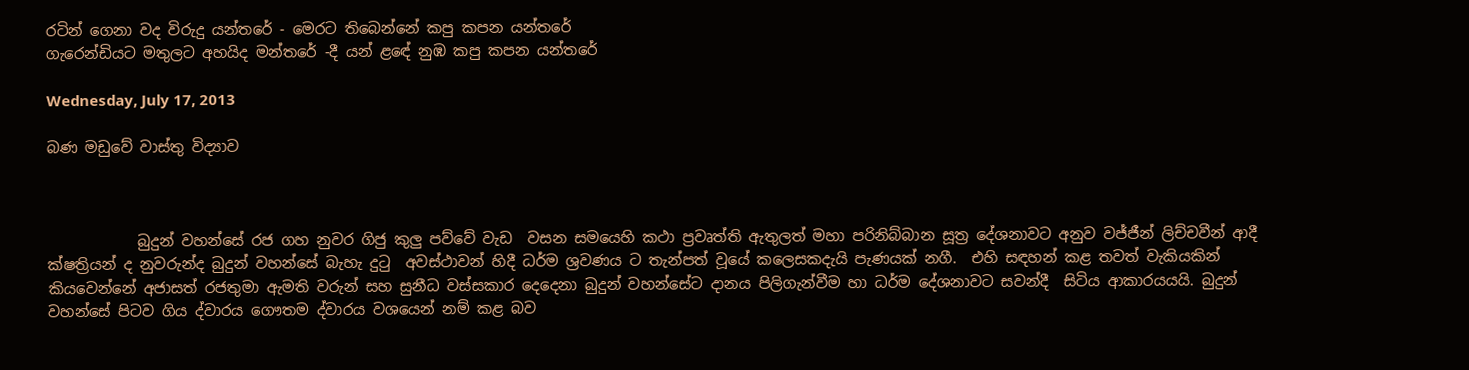රටින් ගෙනා වද විරුදු යන්තරේ - මෙරට තිබෙන්නේ කපු කපන යන්තරේ
ගැරෙන්ඩියට මතුලට අහයිද මන්තරේ -දී යන් ළඳේ නුඹ කපු කපන යන්තරේ

Wednesday, July 17, 2013

බණ මඩුවේ වාස්තු විද්‍යාව



            බුදුන් වහන්සේ රජ ගහ නුවර ගිජු කුලු පව්වේ වැඩ  වසන සමයෙහි කථා ප්‍රවෘත්ති ඇතුලත් මහා පරිනිබ්බාන සූත්‍ර දේශනාවට අනුව වජ්ජීන් ලිච්චවීන් ආදී ක්ෂත්‍රියන් ද නුවරුන්ද බුදුන් වහන්සේ බැහැ දුටු  අවස්ථාවන් හිදී ධර්ම ශ්‍රවණය ට තැන්පත් වූයේ කලෙසකදැයි පැණයක් නගී.  එහි සඳහන් කළ තවත් වැකියකින් කියවෙන්නේ අජාසත් රජතුමා ඇමති වරුන් සහ සුනීධ වස්සකාර දෙදෙනා බුදුන් වහන්සේට දානය පිලිගැන්වීම හා ධර්ම දේශනාවට සවන්දී  සිටිය ආකාරයයයි. බුදුන් වහන්සේ පිටව ගිය ද්වාරය ගෞතම ද්වාරය වශයෙන් නම් කළ බව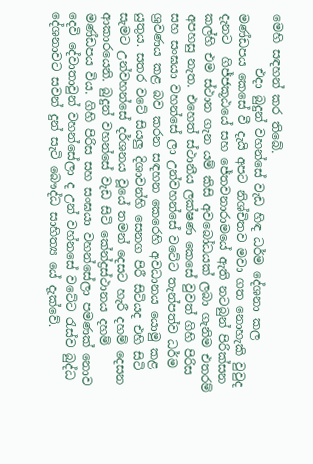මෙහි සඳහන් කර තිබේ.
         එදා බුදුන් වහන්සේ වැඩ හිඳ ධර්ම දේශනා කල මණ්ඩපය කෙසේ වී දැයි අපට නිශ්චිතව මවා ගත නොහැකි වුවුද දැනට  ගිජ්ජකූඨයේ සහ ජේතවනාරාමයේ ඇති නටබුන් පිරික්සන කල්හි එම ස්ථාන ගැන යම් කිසි අවබෝධයක් ලබා ගැනිම එතරම් අපහසු නැත. එහෙත් ස්ථානීය ලක්ෂණ කෙසේ වුවත් ගිහි පිරිස සහ සංඝයා වහන්සේ ලා උන්වහන්සේ වටේට තැන්පත්ව ධර්ම ශ්‍රවණය කළ බව කරන සඳහන කෙරෙහි අවධානය යොමු කළ යුතුය. සතර වටේ සියලු දිශාවන්හි සෙනග පිරී සිටියද එහි සිටි සැමට උන්වහන්සේ දර්ශනය වූයේ තමන් දෙසට හැරී දහම් දෙසන ආකාරයෙනි. බුදුන් වහන්සේ වැඩ සිටි කේන්ද්‍රස්ථානය දහම් මණ්ඩපය විය. ගිහි පිරිස සහ සංඝයා වහන්සේලා පමණක් නොව දෙවි දේවාතාවුන් වහන්සේලා ද උන් වහ්නසේ වටේට රැස්ව බුද්ධ දේශනාවට සවන් දුන් සැටි බෞද්ධ සාහිත්‍ය යේ දැක්වේ.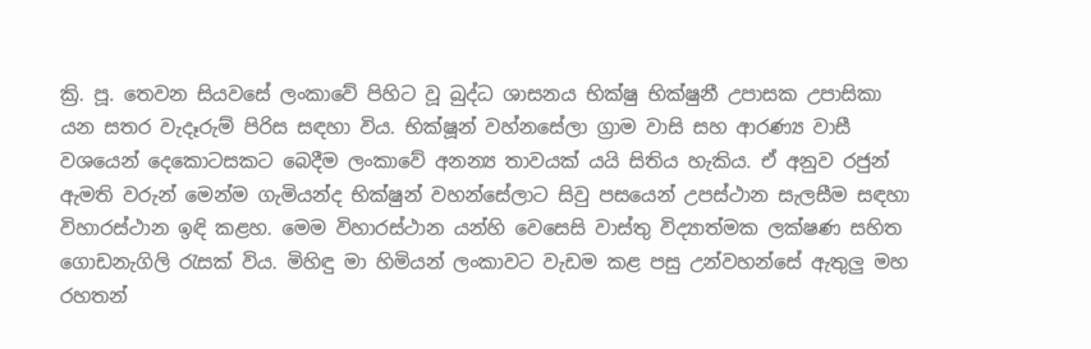ක්‍රි. පූ. තෙවන සියවසේ ලංකාවේ පිහිට වූ බුද්ධ ශාසනය භික්ෂු භික්ෂුනී උපාසක උපාසිකා යන සතර වැදෑරුම් පිරිස සඳහා විය. භික්ෂූන් වහ්නසේලා ග්‍රාම වාසි සහ ආරණ්‍ය වාසී වශයෙන් දෙකොටසකට බෙදීම ලංකාවේ අනන්‍ය තාවයක් යයි සිතිය හැකිය. ඒ අනුව රජුන්  ඇමති වරුන් මෙන්ම ගැමියන්ද භික්ෂුන් වහන්සේලාට සිවු පසයෙන් උපස්ථාන සැලසීම සඳහා විහාරස්ථාන ඉඳි කළහ. මෙම විහාරස්ථාන යන්හි වෙසෙසි වාස්තු විද්‍යාත්මක ලක්ෂණ සහිත ගොඩනැගිලි රැසක් විය. මිහිඳු මා හිමියන් ලංකාවට වැඩම කළ පසු උන්වහන්සේ ඇතුලු මහ රහතන්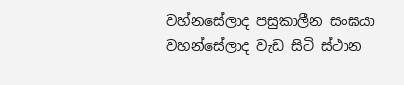වහ්නසේලාද පසුකාලීන සංඝයා වහන්සේලාද වැඩ සිටි ස්ථාන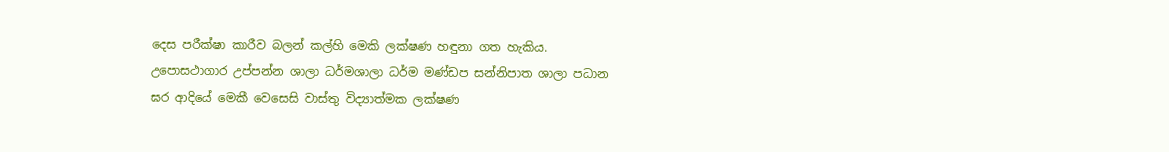දෙස පරීක්ෂා කාරීව බලන් කල්හි මෙකි ලක්ෂණ හඳුනා ගත හැකිය. උපොසථාගාර උප්පන්න ශාලා ධර්මශාලා ධර්ම මණ්ඩප සන්නිපාත ශාලා පධාන ඝර ආදියේ මෙකී වෙසෙසි වාස්තු විද්‍යාත්මක ලක්ෂණ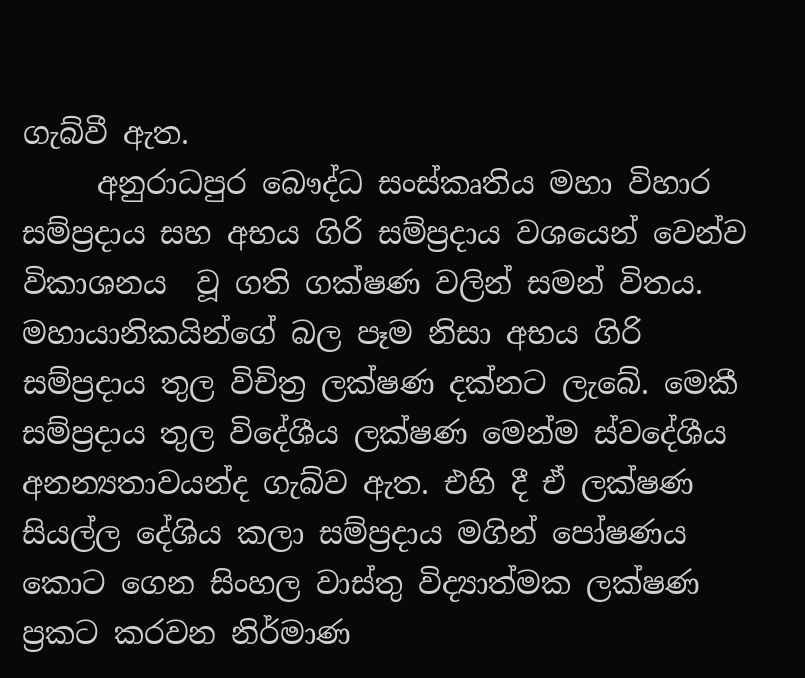ගැබ්වී ඇත.
     අනුරාධපුර බෞද්ධ සංස්කෘතිය මහා විහාර සම්ප්‍රදාය සහ අභය ගිරි සම්ප්‍රදාය වශයෙන් වෙන්ව විකාශනය  වූ ගති ගක්ෂණ වලින් සමන් විතය. මහායානිකයින්ගේ බල පෑම නිසා අභය ගිරි සම්ප්‍රදාය තුල විචිත්‍ර ලක්ෂණ දක්නට ලැබේ. මෙකී සම්ප්‍රදාය තුල විදේශීය ලක්ෂණ මෙන්ම ස්වදේශීය අනන්‍යතාවයන්ද ගැබ්ව ඇත. එහි දී ඒ ලක්ෂණ සියල්ල දේශිය කලා සම්ප්‍රදාය මගින් පෝෂණය කොට ගෙන සිංහල වාස්තු විද්‍යාත්මක ලක්ෂණ ප්‍රකට කරවන නිර්මාණ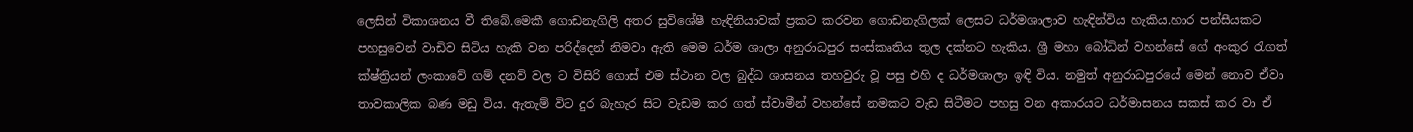ලෙසින් විකාශනය වී තිබේ.මෙකී ගොඩනැගිලි අතර සුවිශේෂී හැඳිනියාවක් ප්‍රකට කරවන ගොඩනැගිලක් ලෙසට ධර්මශාලාව හැඳින්විය හැකිය.හාර පන්සීයකට පහසුවෙන් වාඩිව සිටිය හැකි වන පරිද්දෙන් නිමවා ඇති මෙම ධර්ම ශාලා අනුරාධපුර සංස්කෘතිය තුල දක්නට හැකිය. ශ්‍රී මහා බෝධින් වහන්සේ ගේ අංකුර රැගත් ක්ෂ්ත්‍රියන් ලංකාවේ ගම් දනව් වල ට විසිරි ගොස් එම ස්ථාන වල බුද්ධ ශාසනය තහවුරු වූ පසු එහි ද ධර්මශාලා ඉඳි විය. නමුත් අනුරාධපුරයේ මෙන් නොව ඒවා තාවකාලික බණ මඩු විය. ඇතැම් විට දුර බැහැර සිට වැඩම කර ගත් ස්වාමීන් වහන්සේ නමකට වැඩ සිටීමට පහසු වන අකාරයට ධර්මාසනය සකස් කර වා ඒ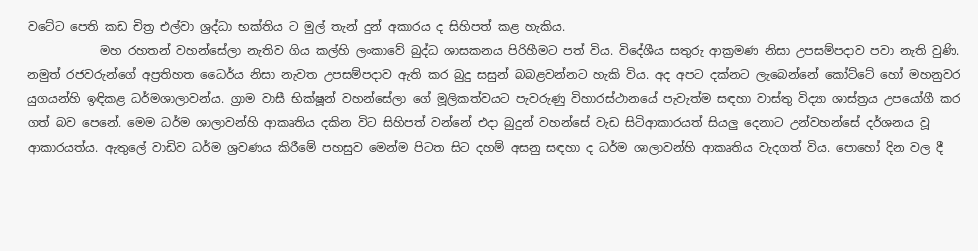වටේට පෙති කඩ චිත්‍ර එල්වා ශ්‍රද්ධා භක්තිය ට මුල් තැන් දුන් අකාරය ද සිහිපත් කළ හැකිය.
            මහ රහතන් වහන්සේලා නැතිව ගිය කල්හි ලංකාවේ බුද්ධ ශාසකනය පිරිහීමට පත් විය. විදේශීය සතුරු ආක්‍රමණ නිසා උපසම්පදාව පවා නැති වුණි. නමුත් රජවරුන්ගේ අප්‍රතිහත ධෛර්ය නිසා නැවත උපසම්පදාව ඇති කර බුදු සසුන් බබළවන්නට හැකි විය. අද අපට දක්නට ලැබෙන්නේ කෝට්ටේ හෝ මහනුවර යුගයන්හි ඉඳිකළ ධර්මශාලාවන්ය. ග්‍රාම වාසී භික්ෂූන් වහන්සේලා ගේ මූලිකත්වයට පැවරුණු විහාරස්ථානයේ පැවැත්ම සඳහා වාස්තු විද්‍යා ශාස්ත්‍රය උපයෝගී කර ගත් බව පෙනේ. මෙම ධර්ම ශාලාවන්හි ආකෘතිය දකින විට සිහිපත් වන්නේ එදා බුදුන් වහන්සේ වැඩ සිටිආකාරයත් සියලු දෙනාට උන්වහන්සේ දර්ශනය වූ ආකාරයත්ය. ඇතුලේ වාඩිව ධර්ම ශ්‍රවණය කිරීමේ පහසුව මෙන්ම පිටත සිට දහම් අසනු සඳහා ද ධර්ම ශාලාවන්හි ආකෘතිය වැදගත් විය. පොහෝ දින වල දී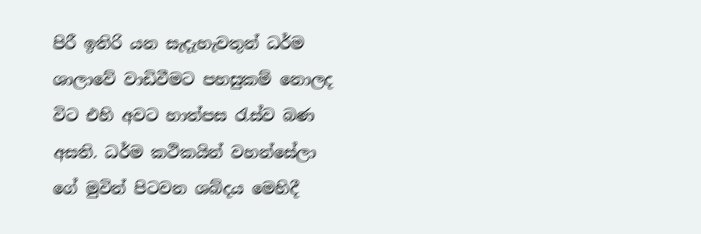පිරී ඉතිරි යන සැදැහැවතුන් ධර්ම ශාලාවේ වාඩිවීමට පහසුකම් නොලද විට එහි අවට හාත්පස රැස්ව බණ අසති. ධර්ම කථිකයින් වහන්සේලා ගේ මුවින් පිටවන ශබ්දය මෙහිදී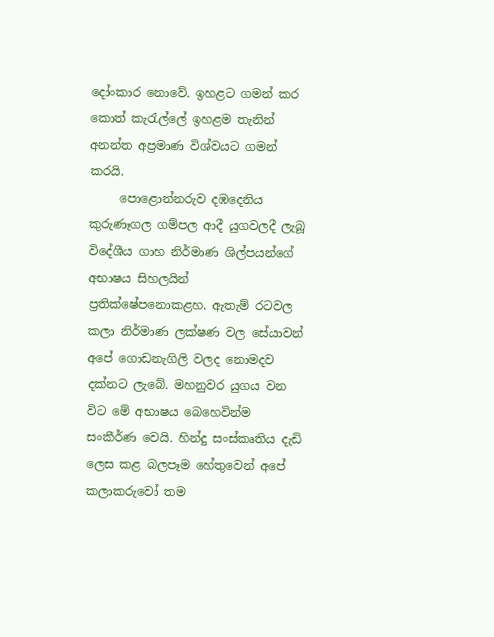දෝංකාර නොවේ. ඉහළට ගමන් කර කොත් කැරැල්ලේ ඉහළම තැනින් අනන්ත අප්‍රමාණ විශ්වයට ගමන් කරයි.
     පොළොන්නරුව දඹදෙනිය කුරුණෑගල ගම්පල ආදී යුගවලදී ලැබූ විදේශීය ගාහ නිර්මාණ ශිල්පයන්ගේ අභාෂය සිහලයින් ප්‍රතික්ෂේපනොකළහ. ඇතැම් රටවල කලා නිර්මාණ ලක්ෂණ වල සේයාවන් අපේ ගොඩනැගිලි වලද නොමදව දක්නට ලැබේ. මහනුවර යුගය වන විට මේ අභාෂය බෙහෙවින්ම සංකීර්ණ වෙයි. හින්දු සංස්කෘතිය දැඩි ලෙස කළ බලපෑම හේතුවෙන් අපේ කලාකරුවෝ තම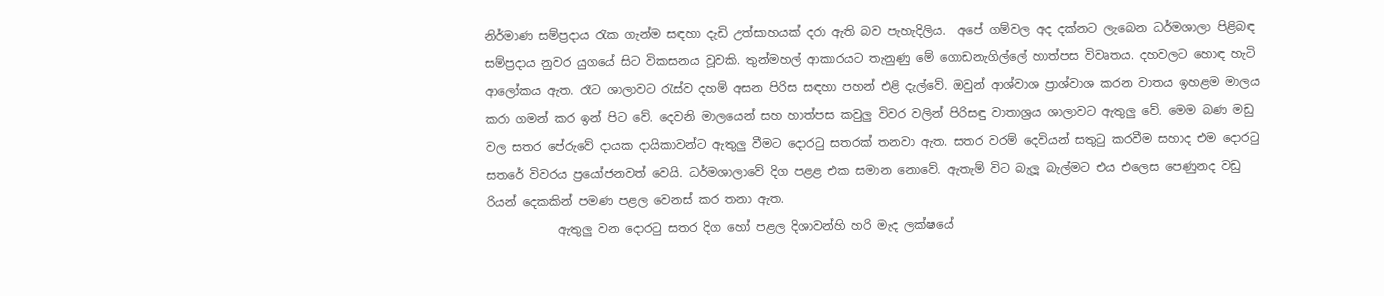නිර්මාණ සම්ප්‍රදාය රැක ගැන්ම සඳහා දැඩි උත්සාහයක් දරා ඇති බව පැහැදිලිය.  අපේ ගම්වල අද දක්නට ලැබෙන ධර්මශාලා පිළිබඳ සම්ප්‍රදාය නුවර යුගයේ සිට විකසනය වූවකි. තුන්මහල් ආකාරයට තැනුණු මේ ගොඩනැගිල්ලේ හාත්පස විවෘතය. දහවලට හොඳ හැටි ආලෝකය ඇත. රෑට ශාලාවට රැස්ව දහම් අසන පිරිස සඳහා පහන් එළි දැල්වේ. ඔවුන් ආශ්වාශ ප්‍රාශ්වාශ කරන වාතය ඉහළම මාලය කරා ගමන් කර ඉන් පිට වේ. දෙවනි මාලයෙන් සහ හාත්පස කවුලු විවර වලින් පිරිසඳු වාතාශ්‍රය ශාලාවට ඇතුලු වේ. මෙම බණ මඩු වල සතර පේරුවේ දායක දායිකාවන්ට ඇතුලු වීමට දොරටු සතරක් තනවා ඇත. සතර වරම් දෙවියන් සතුටු කරවීම සහාද එම දොරටු සතරේ විවරය ප්‍රයෝජනවත් වෙයි. ධර්මශාලාවේ දිග පළළ එක සමාන නොවේ. ඇතැම් විට බැලූ බැල්මට එය එලෙස පෙණුනද වඩු රියන් දෙකකින් පමණ පළල වෙනස් කර තනා ඇත.
            ඇතුලු වන දොරටු සතර දිග හෝ පළල දිශාවන්හි හරි මැද ලක්ෂයේ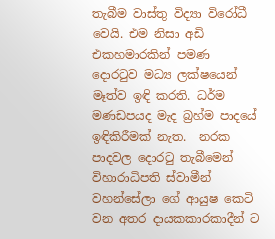තැබීම වාස්තු විද්‍යා විරෝධී වෙයි. එම නිසා අඩි එකහමාරකින් පමණ  දොරටුව මධ්‍ය ලක්ෂයෙන් මෑත්ව ඉඳි කරති. ධර්ම මණඩපයද මැද බ්‍රහ්ම පාදයේ ඉඳිකිරීමක් නැත.  නරක පාදවල දොරටු තැබීමෙන් විහාරාධිපති ස්වාමීන් වහන්සේලා ගේ ආයුෂ කෙටි වන අතර දායකකාරකාදීන් ට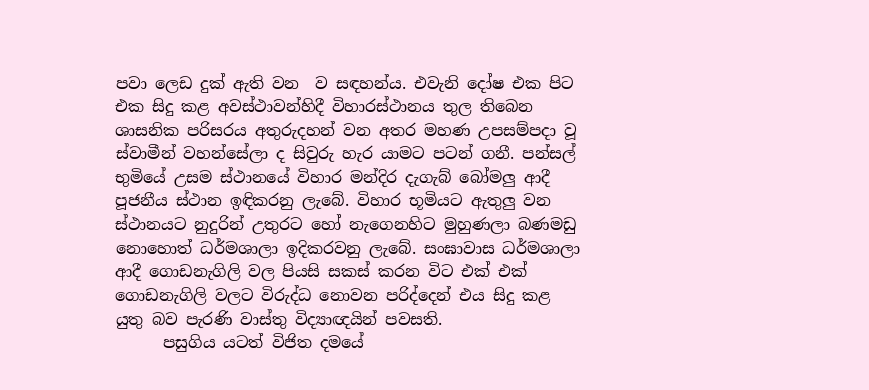පවා ලෙඩ දුක් ඇති වන  ව සඳහන්ය. එවැනි දෝෂ එක පිට එක සිදු කළ අවස්ථාවන්හිදී විහාරස්ථානය තුල තිබෙන ශාසනික පරිසරය අතුරුදහන් වන අතර මහණ උපසම්පදා වූ ස්වාමීන් වහන්සේලා ද සිවුරු හැර යාමට පටන් ගනී. පන්සල් භුමියේ උසම ස්ථානයේ විහාර මන්දිර දැගැබ් බෝමලු ආදී පූජනීය ස්ථාන ඉඳිකරනු ලැබේ. විහාර භූමියට ඇතුලු වන ස්ථානයට නුදුරින් උතුරට හෝ නැගෙනහිට මුහුණලා බණමඩු නොහොත් ධර්මශාලා ඉදිකරවනු ලැබේ. සංඝාවාස ධර්මශාලා ආදී ගොඩනැගිලි වල පියසි සකස් කරන විට එක් එක් ගොඩනැගිලි වලට විරුද්ධ නොවන පරිද්දෙන් එය සිදු කළ යුතු බව පැරණි වාස්තු විද්‍යාඥයින් පවසති.
      පසුගිය යටත් විජිත දමයේ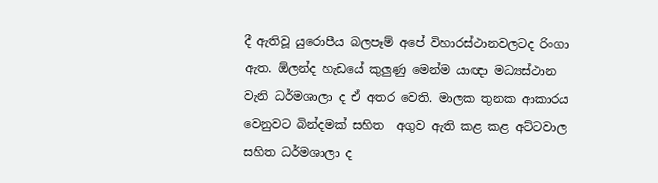දී ඇතිවූ යුරොපීය බලපෑම් අපේ විහාරස්ථානවලටද රිංගා ඇත. ඕලන්ද හැඩයේ කුලුණු මෙන්ම යාඥා මධ්‍යස්ථාන වැනි ධර්මශාලා ද ඒ අතර වෙති. මාලක තුනක ආකාරය වෙනුවට බින්දමක් සහිත  අගුව ඇති කළ කළ අට්ටවාල සහිත ධර්මශාලා ද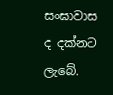සංඝාවාස ද දක්නට ලැබේ.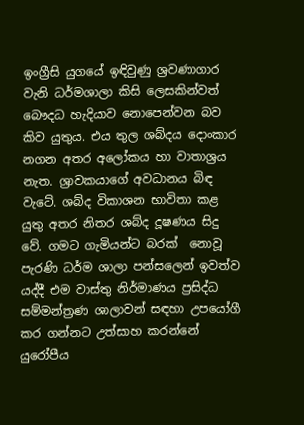ඉංග්‍රීසි යුගයේ ඉඳිවුණු ශ්‍රවණාගාර වැනි ධර්මශාලා කිසි ලෙසකින්වත් බෞදධ හැදියාව නොපෙන්වන බව කිව යුතුය. එය තුල ශබ්දය දොංකාර නගන අතර අලෝකය හා වාතාශ්‍රය නැත. ශ්‍රාවකයාගේ අවධානය බිඳ වැටේ. ශබ්ද විකාශන භාවිතා කළ යුතු අතර නිතර ශබ්ද දූෂණය සිදු වේ. ගමට ගැමියන්ට බරක්  නොවූ පැරණි ධර්ම ශාලා පන්සලෙන් ඉවත්ව යද්දී එම වාස්තු නිර්මාණය ප්‍රසිද්ධ සම්මන්ත්‍රණ ශාලාවන් සඳහා උපයෝගී කර ගන්නට උත්සාහ කරන්නේ යුරෝපීය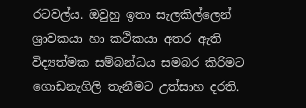රටවල්ය. ඔවුහු ඉතා සැලකිල්ලෙන් ශ්‍රාවකයා හා කථිකයා අතර ඇති විද්‍යත්මක සම්බන්ධය සමබර කිරිමට ගොඩනැගිලි තැනීමට උත්සාහ දරති.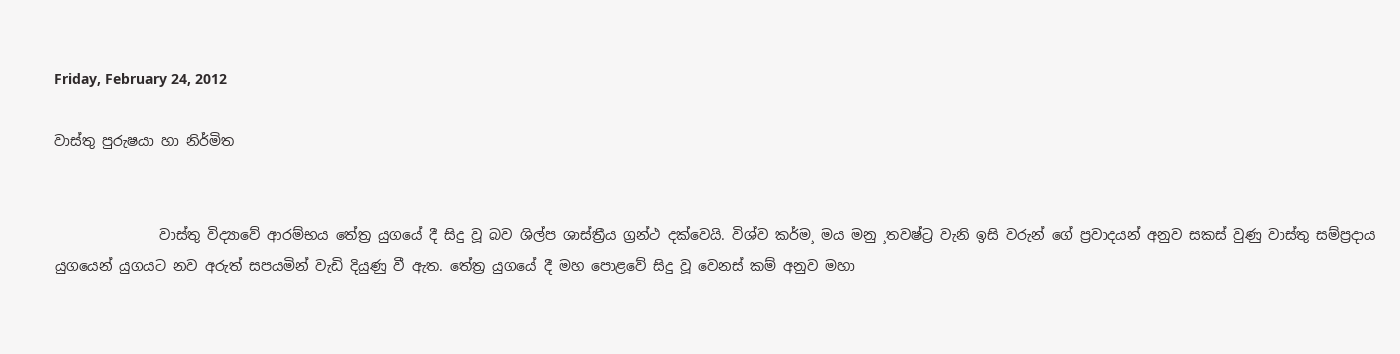Friday, February 24, 2012

වාස්තු පුරුෂයා හා නිර්මිත


               වාස්තු විද්‍යාවේ ආරම්භය තේත්‍ර යුගයේ දී සිදු වූ බව ශිල්ප ශාස්ත්‍රීය ග්‍රන්ථ දක්වෙයි. විශ්ව කර්ම¸ මය මනු ¸තවෂ්ට්‍ර වැනි ඉසි වරුන් ගේ ප්‍රවාදයන් අනුව සකස් වුණු වාස්තු සම්ප්‍රදාය යුගයෙන් යුගයට නව අරුත් සපයමින් වැඩි දියුණු වී ඇත. තේත්‍ර යුගයේ දී මහ පොළවේ සිදු වූ වෙනස් කම් අනුව මහා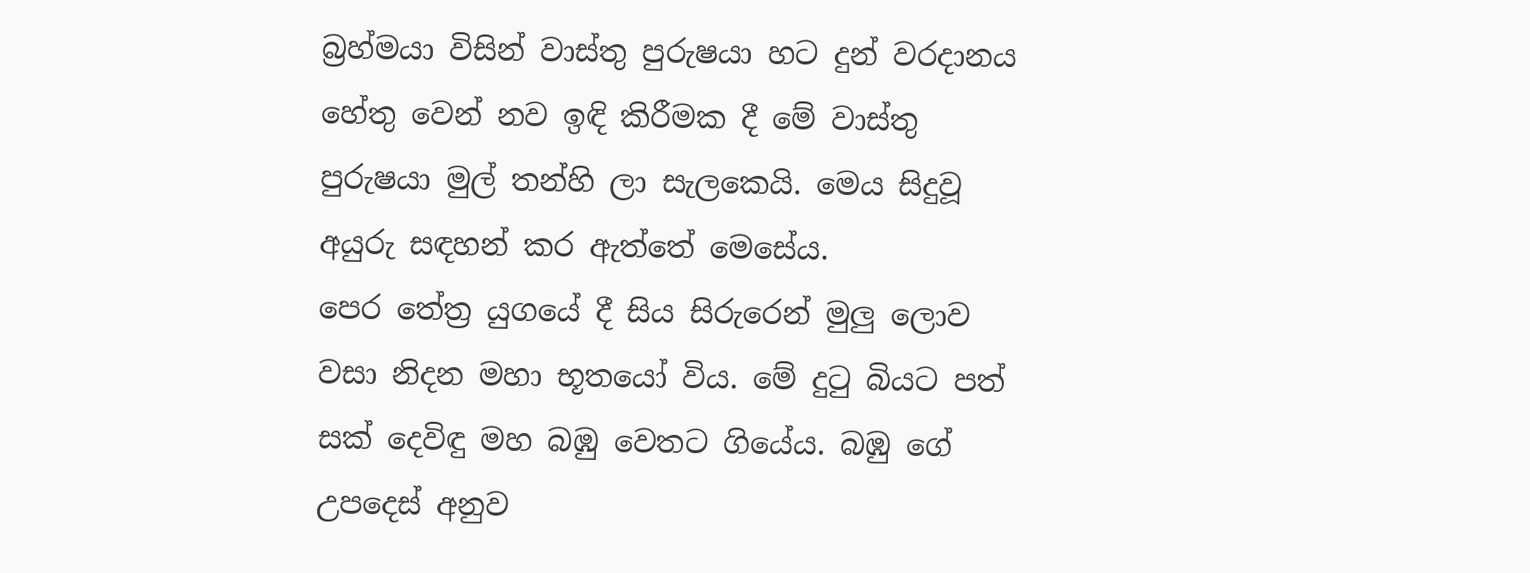බ්‍රහ්මයා විසින් වාස්තු පුරුෂයා හට දුන් වරදානය හේතු වෙන් නව ඉඳි කිරීමක දී මේ වාස්තු පුරුෂයා මුල් තන්හි ලා සැලකෙයි. මෙය සිදුවූ අයුරු සඳහන් කර ඇත්තේ මෙසේය.
පෙර තේත්‍ර යුගයේ දී සිය සිරුරෙන් මුලු ලොව වසා නිදන මහා භූතයෝ විය. මේ දුටු බියට පත් සක් දෙවිඳු මහ බඹු වෙතට ගියේය. බඹු ගේ උපදෙස් අනුව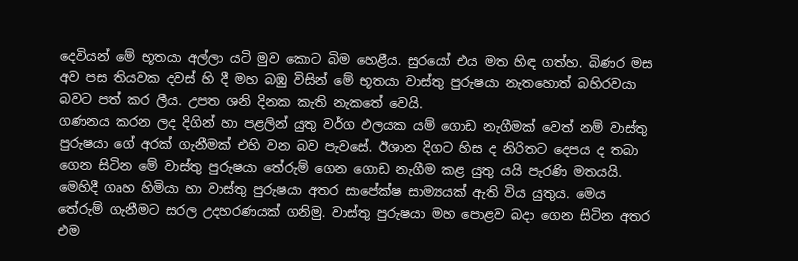දෙවියන් මේ භූතයා අල්ලා යටි මුව කොට බිම හෙළීය. සුරයෝ එය මත හිඳ ගත්හ. බිණර මස අව පස තියවක දවස් හි දී මහ බඹු විසින් මේ භූතයා වාස්තු පුරුෂයා නැතහොත් බහිරවයා බවට පත් කර ලීය. උපත ශනි දිනක කැති නැකතේ වෙයි.
ගණනය කරන ලද දිගින් හා පළලින් යුතු වර්ග ඵලයක යම් ගොඩ නැගීමක් වෙත් නම් වාස්තු පුරුෂයා ගේ අරක් ගැනීමක් එහි වන බව පැවසේ. ඊශාන දිගට හිස ද නිරිතට දෙපය ද තබා ගෙන සිටින මේ වාස්තු පුරුෂයා තේරුම් ගෙන ගොඩ නැගීම කළ යුතු යයි පැරණි මතයයි. මෙහිදී ගෘහ හිමියා හා වාස්තු පුරුෂයා අතර සාපේක්ෂ සාම්‍යයක් ඇති විය යුතුය. මෙය තේරුම් ගැනීමට සරල උදහරණයක් ගනිමු. වාස්තු පුරුෂයා මහ පොළව බදා ගෙන සිටින අතර එම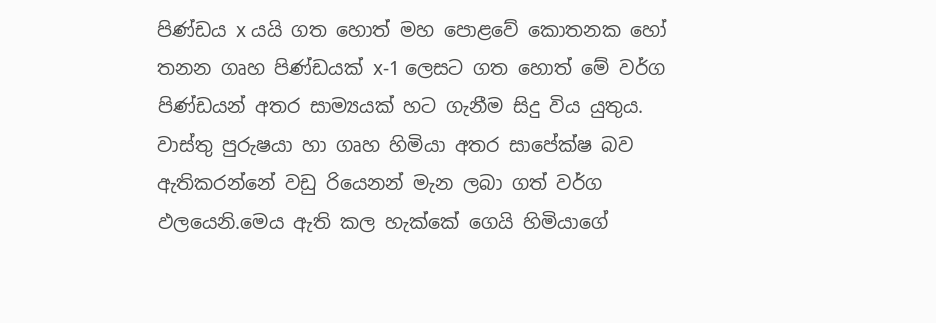පිණ්ඩය x යයි ගත හොත් මහ පොළවේ කොතනක හෝ තනන ගෘහ පිණ්ඩයක් x-1 ලෙසට ගත හොත් මේ වර්ග පිණ්ඩයන් අතර සාම්‍යයක් හට ගැනීම සිදු විය යුතුය. වාස්තු පුරුෂයා හා ගෘහ හිමියා අතර සාපේක්ෂ බව ඇතිකරන්නේ වඩු රියෙනන් මැන ලබා ගත් වර්ග ඵලයෙනි.මෙය ඇති කල හැක්කේ ගෙයි හිමියාගේ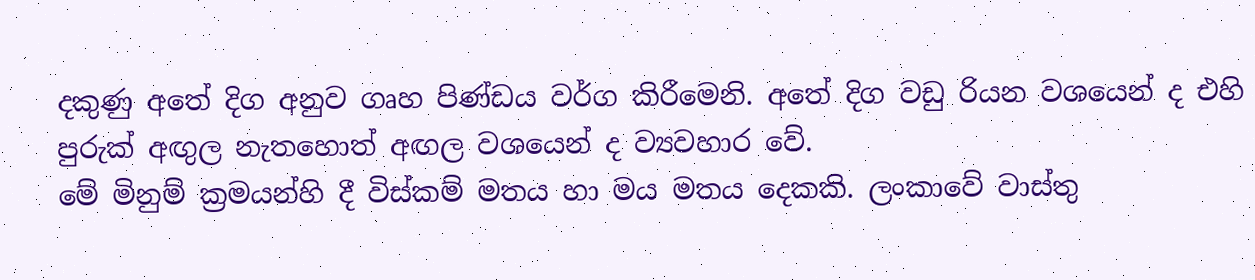දකුණු අතේ දිග අනුව ගෘහ පිණ්ඩය වර්ග කිරීමෙනි. අතේ දිග වඩු රියන වශයෙන් ද එහි පුරුක් අඟුල නැතහොත් අඟල වශයෙන් ද ව්‍යවහාර වේ.
මේ මිනුම් ක්‍රමයන්හි දී විස්කම් මතය හා මය මතය දෙකකි. ලංකාවේ වාස්තු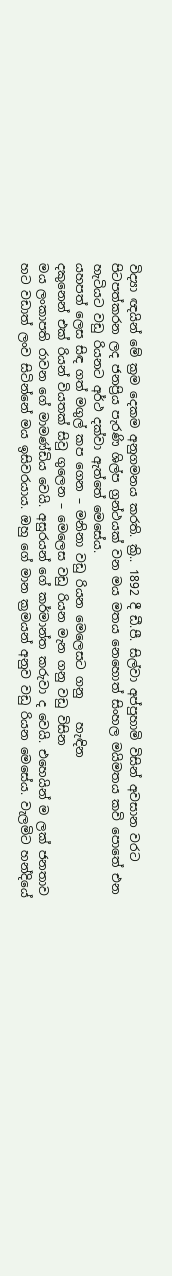විද්‍යා ඥයින් මේ ක්‍රම දෙකම අනුගමනය කරති. ක්‍රි.. 1892 දී ඩී.පී. සිල්වා අප්පුහාමි විසින් අවසාන වරට පිටපත්කරන ලද ජනප්‍රිය පැරණි ශිල්ප ග්‍රන්ථයක් වන මය මතය නෙහොත් සිංහල මයිමතය කවි පොතේ එන හැටියට වඩු රියනට අර්ථ දක්වා ඇත්තේ මෙසේය.
යහපත් ලෙස සිඳ ගත් මගුල් කප ගෙන – මනිනා වඩු රියන මෙලෙසට ගනු    හැඳින
දකුනෙන් එක් රියන් වියතක් සිවු ගුලෙන – මෙලෙස වඩු රියන මැන ගනු වඩු විසින
මය ලංකාපති රාවන ගේ මාමණ්ඩිය වෙයි. අසුරයන් ගේ කර්මාන්ත කරුවා ද වෙයි. එහෙයින් ම ලක් ජනතාව හට වඩාත් ලංව සිටින්නේ මය ඉසිවරයාය. ඔහු ගේ මාන ක්‍රමයන් අනුව වඩු රියන මෙසේය. වැලමිට හන්දියේ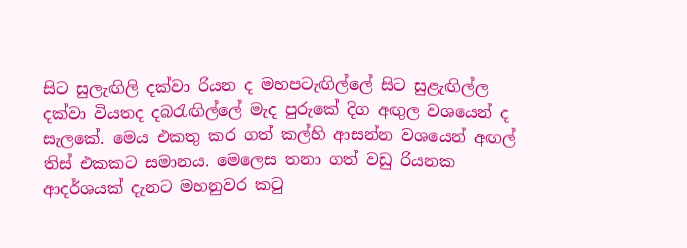සිට සුලැඟිලි දක්වා රියන ද මහපටැඟිල්ලේ සිට සුළැඟිල්ල දක්වා වියතද දබරැඟිල්ලේ මැද පුරුකේ දිග අඟුල වශයෙන් ද සැලකේ. මෙය එකතු කර ගත් කල්හි ආසන්න වශයෙන් අඟල් තිස් එකකට සමානය. මෙලෙස තනා ගත් වඩු රියනක ආදර්ශයක් දැනට මහනුවර කටු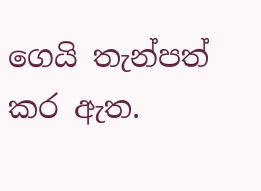ගෙයි තැන්පත් කර ඇත.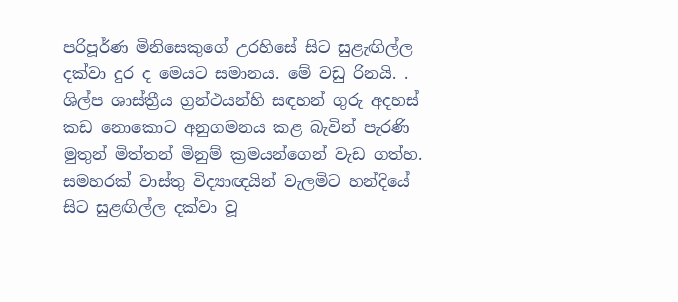පරිපූර්ණ මිනිසෙකුගේ උරහිසේ සිට සුළැඟිල්ල දක්වා දුර ද මෙයට සමානය. මේ වඩු රිනයි. . ශිල්ප ශාස්ත්‍රීය ග්‍රන්ථයන්හි සඳහන් ගුරු අදහස් කඩ නොකොට අනුගමනය කළ බැවින් පැරණි මුතුන් මිත්තන් මිනුම් ක්‍රමයන්ගෙන් වැඩ ගත්හ.
සමහරක් වාස්තු විද්‍යාඥයින් වැලමිට හන්දියේ සිට සුළඟිල්ල දක්වා වූ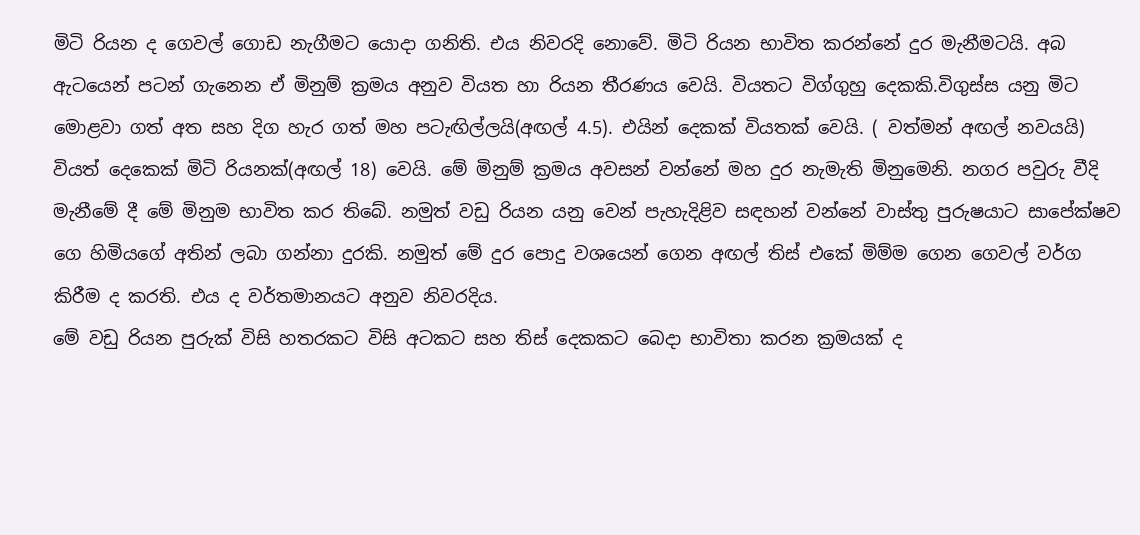මිටි රියන ද ගෙවල් ගොඩ නැගීමට යොදා ගනිති. එය නිවරදි නොවේ. මිටි රියන භාවිත කරන්නේ දුර මැනීමටයි. අබ ඇටයෙන් පටන් ගැනෙන ඒ මිනුම් ක්‍රමය අනුව වියත හා රියන තීරණය වෙයි. වියතට විග්ගුහු දෙකකි.විගුස්ස යනු මිට මොළවා ගත් අත සහ දිග හැර ගත් මහ පටැඟිල්ලයි(අඟල් 4.5). එයින් දෙකක් වියතක් වෙයි. ( වත්මන් අඟල් නවයයි) වියත් දෙකෙක් මිටි රියනක්(අඟල් 18) වෙයි. මේ මිනුම් ක්‍රමය අවසන් වන්නේ මහ දුර නැමැති මිනුමෙනි. නගර පවුරු වීදි මැනීමේ දී මේ මිනුම භාවිත කර තිබේ. නමුත් වඩු රියන යනු වෙන් පැහැදිළිව සඳහන් වන්නේ වාස්තු පුරුෂයාට සාපේක්ෂව ගෙ හිමියගේ අතින් ලබා ගන්නා දුරකි. නමුත් මේ දුර පොදු වශයෙන් ගෙන අඟල් තිස් එකේ මිම්ම ගෙන ගෙවල් වර්ග කිරීම ද කරති. එය ද වර්තමානයට අනුව නිවරදිය.
මේ වඩු රියන පුරුක් විසි හතරකට විසි අටකට සහ තිස් දෙකකට බෙදා භාවිතා කරන ක්‍රමයක් ද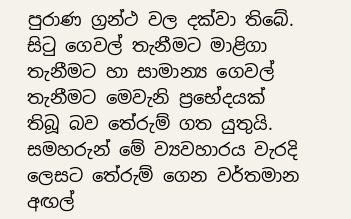පුරාණ ග්‍රන්ථ වල දක්වා තිබේ. සිටු ගෙවල් තැනීමට මාළිගා තැනීමට හා සාමාන්‍ය ගෙවල් තැනීමට මෙවැනි ප්‍රභේදයක් තිබූ බව තේරුම් ගත යුතුයි. සමහරුන් මේ ව්‍යවහාරය වැරදි ලෙසට තේරුම් ගෙන වර්තමාන අඟල්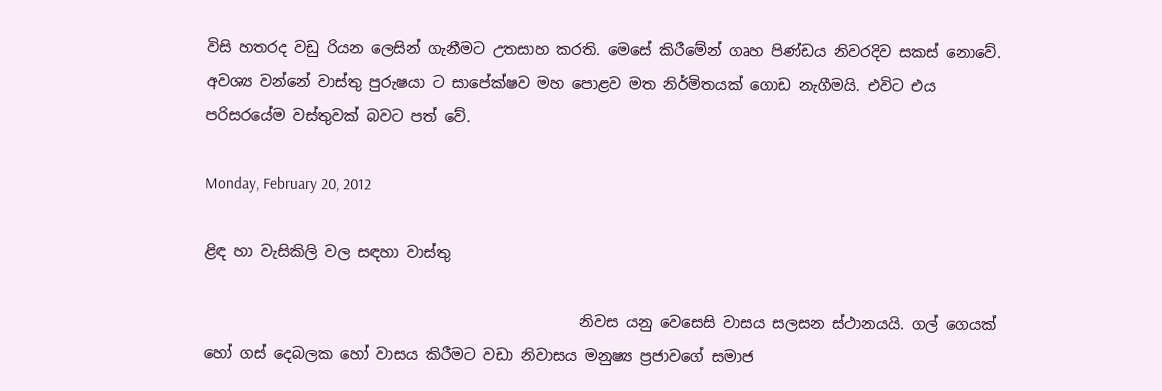විසි හතරද වඩු රියන ලෙසින් ගැනීමට උතසාහ කරති. මෙසේ කිරීමේන් ගෘහ පිණ්ඩය නිවරදිව සකස් නොවේ. අවශ්‍ය වන්නේ වාස්තු පුරුෂයා ට සාපේක්ෂව මහ පොළව මත නිර්මිතයක් ගොඩ නැගීමයි. එවිට එය පරිසරයේම වස්තුවක් බවට පත් වේ.

Monday, February 20, 2012

ළිඳ හා වැසිකිලි වල සඳහා වාස්තු

                                                  නිවස යනු වෙසෙසි වාසය සලසන ස්ථානයයි. ගල් ගෙයක් හෝ ගස් දෙබලක හෝ වාසය කිරීමට වඩා නිවාසය මනුෂ්‍ය ප්‍රජාවගේ සමාජ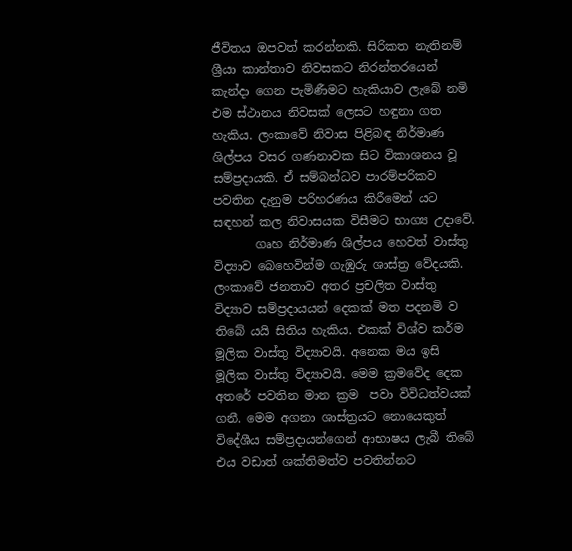ජීවිතය ඔපවත් කරන්නකි. සිරිකත නැතිනම් ශ්‍රීයා කාන්තාව නිවසකට නිරන්තරයෙන් කැන්දා ගෙන පැමිණීමට හැකියාව ලැබේ නමි එම ස්ථානය නිවසක් ලෙසට හඳුනා ගත හැකිය. ලංකාවේ නිවාස පිළිබඳ නිර්මාණ ශිල්පය වසර ගණනාවක සිට විකාශනය වූ සම්ප්‍රදායකි. ඒ සම්බන්ධව පාරම්පරිකව පවතින දැනුම පරිහරණය කිරීමෙන් යට සඳහන් කල නිවාසයක විසීමට භාග්‍ය උදාවේ.
       ගෘහ නිර්මාණ ශිල්පය හෙවත් වාස්තු විද්‍යාව බෙහෙවින්ම ගැඹුරු ශාස්ත්‍ර වේදයකි. ලංකාවේ ජනතාව අතර ප්‍රචලිත වාස්තු විද්‍යාව සම්ප්‍රදායයන් දෙකක් මත පදනමි ව තිබේ යයි සිතිය හැකිය. එකක් විශ්ව කර්ම මූලික වාස්තු විද්‍යාවයි. අනෙක මය ඉසි මූලික වාස්තු විද්‍යාවයි. මෙම ක්‍රමවේද දෙක අතරේ පවතින මාන ක්‍රම  පවා විවිධත්වයක් ගනී. මෙම අගනා ශාස්ත්‍රයට නොයෙකුත් විදේශීය සම්ප්‍රදායන්ගෙන් ආභාෂය ලැබී තිබේ එය වඩාත් ශක්තිමත්ව පවතින්නට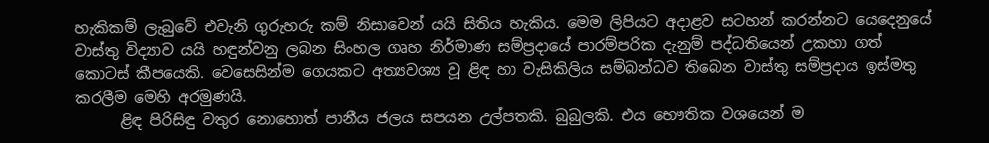හැකිකම් ලැබුවේ එවැනි ගුරුහරු කම් නිසාවෙන් යයි සිතිය හැකිය. මෙම ලිපියට අදාළව සටහන් කරන්නට යෙදෙනුයේ වාස්තු විද්‍යාව යයි හඳුන්වනු ලබන සිංහල ගෘහ නිර්මාණ සම්ප්‍රදායේ පාරම්පරික දැනුම් පද්ධතියෙන් උකහා ගත් කොටස් කීපයෙකි. වෙසෙසින්ම ගෙයකට අත්‍යවශ්‍ය වූ ළිඳ හා වැසිකිලිය සම්බන්ධව තිබෙන වාස්තු සම්ප්‍රදාය ඉස්මතු කරලීම මෙහි අරමුණයි.
      ළිඳ පිරිසිඳු වතුර නොහොත් පානීය ජලය සපයන උල්පතකි. බුබුලකි. එය භෞතික වශයෙන් ම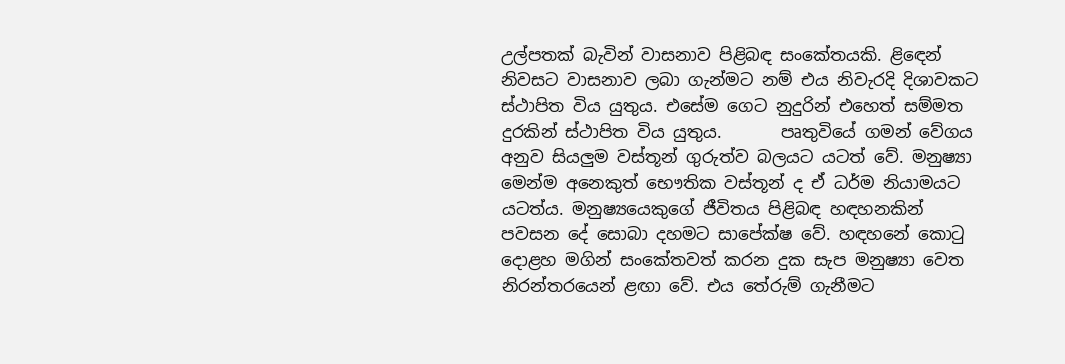උල්පතක් බැවින් වාසනාව පිළිබඳ සංකේතයකි. ළිඳෙන් නිවසට වාසනාව ලබා ගැන්මට නම් එය නිවැරදි දිශාවකට ස්ථාපිත විය යුතුය. එසේම ගෙට නුදුරින් එහෙත් සම්මත දුරකින් ස්ථාපිත විය යුතුය.       පෘතුවියේ ගමන් වේගය අනුව සියලුම වස්තූන් ගුරුත්ව බලයට යටත් වේ. මනුෂ්‍යා මෙන්ම අනෙකුත් භෞතික වස්තූන් ද ඒ ධර්ම නියාමයට යටත්ය. මනුෂ්‍යයෙකුගේ ජීවිතය පිළිබඳ හඳහනකින් පවසන දේ සොබා දහමට සාපේක්ෂ වේ. හඳහනේ කොටු දොළහ මගින් සංකේතවත් කරන දුක සැප මනුෂ්‍යා වෙත නිරන්තරයෙන් ළඟා වේ. එය තේරුම් ගැනීමට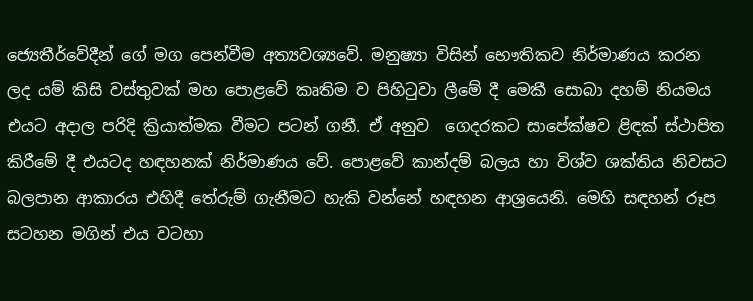ජ්‍යෙතීර්වේදීන් ගේ මග පෙන්වීම අත්‍යවශ්‍යවේ. මනුෂ්‍යා විසින් භෞතිකව නිර්මාණය කරන ලද යම් කිසි වස්තුවක් මහ පොළවේ කෘතිම ව පිහිටුවා ලීමේ දී මෙකී සොබා දහම් නියමය එයට අදාල පරිදි ක්‍රියාත්මක වීමට පටන් ගනී. ඒ අනුව  ගෙදරකට සාපේක්ෂව ළිඳක් ස්ථාපිත කිරීමේ දී එයටද හඳහනක් නිර්මාණය වේ. පොළවේ කාන්දම් බලය හා විශ්ව ශක්තිය නිවසට බලපාන ආකාරය එහිදී තේරුම් ගැනීමට හැකි වන්නේ හඳහන ආශ්‍රයෙනි. මෙහි සඳහන් රූප සටහන මගින් එය වටහා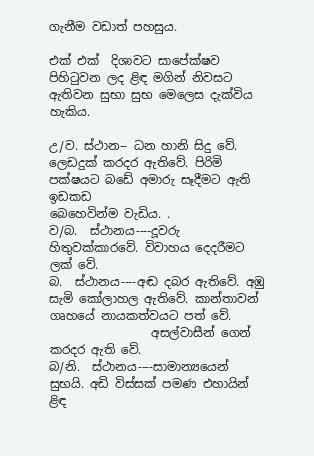ගැනීම වඩාත් පහසුය.

එක් එක්  දිශාවට සාපේක්ෂව පිහිටුවන ලද ළිඳ මගින් නිවසට ඇතිවන සුභා සුභ මෙලෙස දැක්විය හැකිය.

උ/ව. ස්ථාන-- ධන හානි සිදු වේ. ලෙඩදුක් කරදර ඇතිවේ. පිරිමි පක්ෂයට බඩේ අමාරු සෑදීමට ඇති ඉඩකඩ                     බෙහෙවින්ම වැඩිය. .
ව/බ.  ස්ථානය----දූවරු හිතුවක්කාරවේ. විවාහය දෙදරීමට ලක් වේ.
බ.  ස්ථානය----අඬ දබර ඇතිවේ. අඹු සැමි කෝලාහල ඇතිවේ. කාන්තාවන් ගෘහයේ නායකත්වයට පත් වේ.
                 අසල්වාසීන් ගෙන් කරදර ඇති වේ.
බ/නි.  ස්ථානය----සාමාන්‍යයෙන් සුභයි. අඩි විස්සක් පමණ එහායින් ළිඳ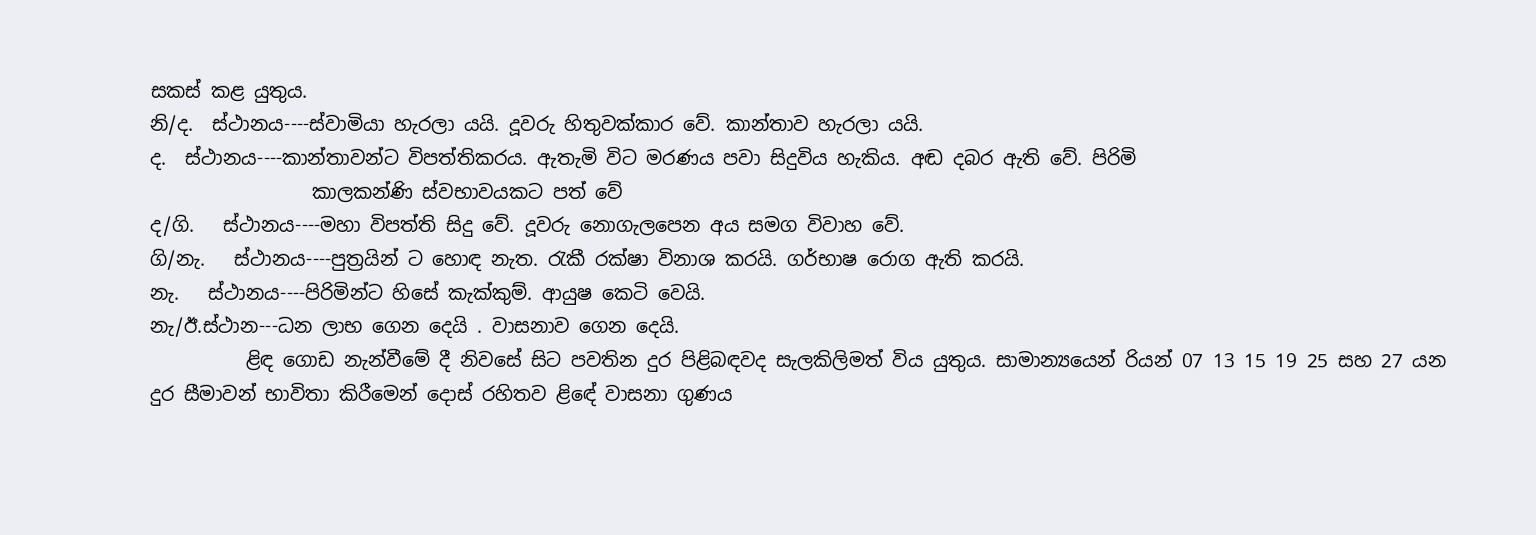සකස් කළ යුතුය.
නි/ද.  ස්ථානය----ස්වාමියා හැරලා යයි. දූවරු හිතුවක්කාර වේ. කාන්තාව හැරලා යයි.
ද.  ස්ථානය----කාන්තාවන්ට විපත්තිකරය. ඇතැමි විට මරණය පවා සිදුවිය හැකිය. අඬ දබර ඇති වේ. පිරිමි
                 කාලකන්ණි ස්වභාවයකට පත් වේ
ද/ගි.   ස්ථානය----මහා විපත්ති සිදු වේ. දූවරු නොගැලපෙන අය සමග විවාහ වේ.
ගි/නැ.   ස්ථානය----පුත්‍රයින් ට හොඳ නැත. රැකී රක්ෂා විනාශ කරයි. ගර්භාෂ රොග ඇති කරයි.
නැ.   ස්ථානය----පිරිමින්ට හිසේ කැක්කුම්. ආයුෂ කෙටි වෙයි.
නැ/ඊ.ස්ථාන---ධන ලාභ ගෙන දෙයි . වාසනාව ගෙන දෙයි.
          ළිඳ ගොඩ නැන්වීමේ දී නිවසේ සිට පවතින දුර පිළිබඳවද සැලකිලිමත් විය යුතුය. සාමාන්‍යයෙන් රියන් 07 13 15 19 25 සහ 27 යන දුර සීමාවන් භාවිතා කිරීමෙන් දොස් රහිතව ළිඳේ වාසනා ගුණය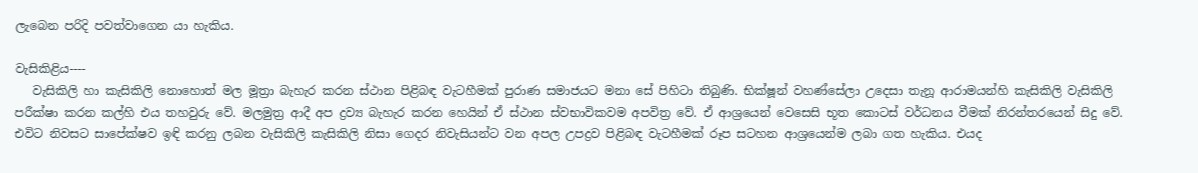ලැබෙන පරිදි පවත්වාගෙන යා හැකිය.

වැසිකිළිය----
   වැසිකිලි හා කැසිකිලි නොහොත් මල මූත්‍රා බැහැර කරන ස්ථාන පිළිබඳ වැටහීමක් පුරාණ සමාජයට මනා සේ පිහිටා තිබුණි. භික්ෂූන් වහණ්සේලා උදෙසා තැනූ ආරාමයන්හි කැසිකිලි වැසිකිලි පරීක්ෂා කරන කල්හි එය තහවුරු වේ. මලමුත්‍ර ආදී අප ද්‍රව්‍ය බැහැර කරන හෙයින් ඒ ස්ථාන ස්වභාවිකවම අපවිත්‍ර වේ. ඒ ආශ්‍රයෙන් වෙසෙසි භූත කොටස් වර්ධනය වීමක් නිරන්තරයෙන් සිදු වේ. එවිට නිවසට සාපේක්ෂව ඉඳි කරනු ලබන වැසිකිලි කැසිකිලි නිසා ගෙදර නිවැසියන්ට වන අපල උපද්‍රව පිළිබඳ වැටහීමක් රූප සටහන ආශ්‍රයෙන්ම ලබා ගත හැකිය. එයද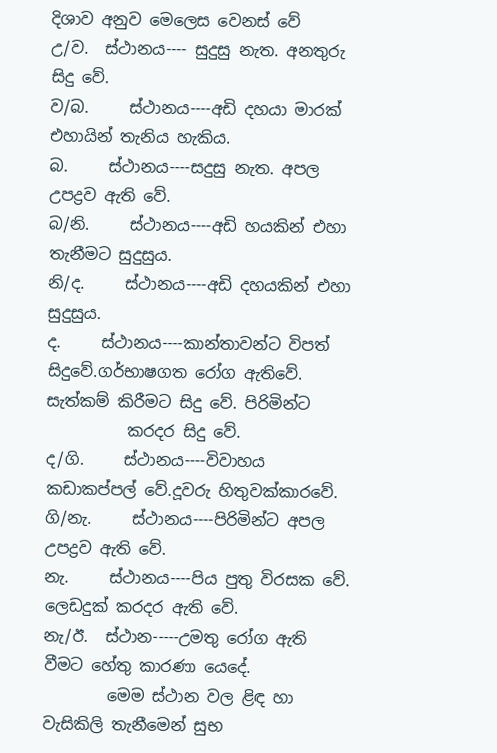දිශාව අනුව මෙලෙස වෙනස් වේ
උ/ව.  ස්ථානය---- සුදුසු නැත. අනතුරු සිදු වේ.
ව/බ.     ස්ථානය----අඩි දහයා මාරක් එහායින් තැනිය හැකිය.
බ.     ස්ථානය----සදුසු නැත. අපල උපද්‍රව ඇති වේ.
බ/නි.     ස්ථානය----අඩි හයකින් එහා තැනීමට සුදුසුය.
නි/ද.     ස්ථානය----අඩි දහයකින් එහා සුදුසුය.
ද.     ස්ථානය----කාන්තාවන්ට විපත් සිදුවේ.ගර්භාෂගත රෝග ඇතිවේ. සැත්කම් කිරීමට සිදු වේ. පිරිමින්ට
          කරදර සිදු වේ.
ද/ගි.     ස්ථානය----විවාහය කඩාකප්පල් වේ.දූවරු හිතුවක්කාරවේ.
ගි/නැ.     ස්ථානය----පිරිමින්ට අපල උපද්‍රව ඇති වේ.
නැ.     ස්ථානය----පිය පුතු විරසක වේ. ලෙඩදුක් කරදර ඇති වේ.
නැ/ඊ.  ස්ථාන-----උමතු රෝග ඇති වීමට හේතු කාරණා යෙදේ.
        මෙම ස්ථාන වල ළිඳ හා වැසිකිලි තැනීමෙන් සුභ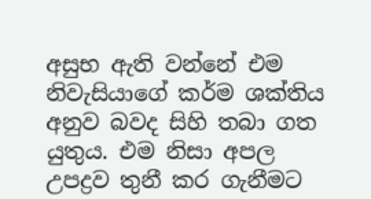අසුභ ඇති වන්නේ එම නිවැසියාගේ කර්ම ශක්තිය අනුව බවද සිහි තබා ගත යුතුය. එම නිසා අපල උපද්‍රව තුනී කර ගැනීමට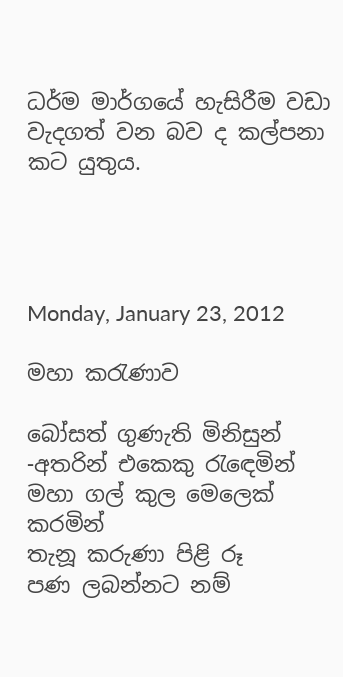ධර්ම මාර්ගයේ හැසිරීම වඩා වැදගත් වන බව ද කල්පනා කට යුතුය.




Monday, January 23, 2012

මහා කරැණාව

බෝසත් ගුණැති මිනිසුන් -අතරින් එකෙකු රැඳෙමින්
මහා ගල් කුල මෙලෙක් කරමින්
තැනූ කරුණා පිළි රූ
පණ ලබන්නට නම්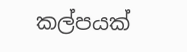කල්පයක්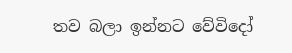තව බලා ඉන්නට වේවිදෝ